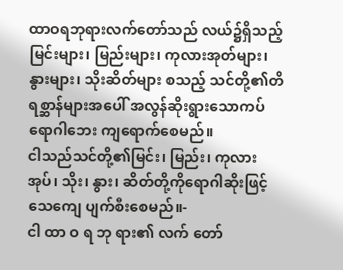ထာဝရဘုရားလက်တော်သည် လယ်၌ရှိသည့် မြင်းများ၊ မြည်းများ၊ ကုလားအုတ်များ၊ နွားများ၊ သိုးဆိတ်များ စသည့် သင်တို့၏တိရစ္ဆာန်များအပေါ် အလွန်ဆိုးရွားသောကပ်ရောဂါဘေး ကျရောက်စေမည်။
ငါသည်သင်တို့၏မြင်း၊ မြည်း၊ ကုလားအုပ်၊ သိုး၊ နွား၊ ဆိတ်တို့ကိုရောဂါဆိုးဖြင့်သေကျေ ပျက်စီးစေမည်။-
ငါ ထာ ဝ ရ ဘု ရား၏ လက် တော်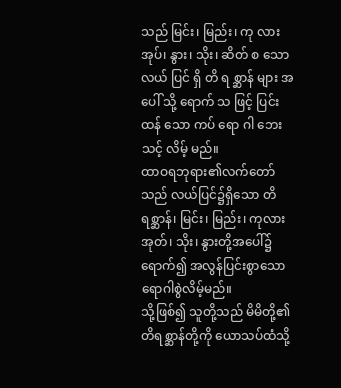သည် မြင်း၊ မြည်း၊ ကု လား အုပ်၊ နွား၊ သိုး၊ ဆိတ် စ သော လယ် ပြင် ရှိ တိ ရ စ္ဆာန် များ အ ပေါ် သို့ ရောက် သ ဖြင့် ပြင်း ထန် သော ကပ် ရော ဂါ ဘေး သင့် လိမ့် မည်။
ထာဝရဘုရား၏လက်တော်သည် လယ်ပြင်၌ရှိသော တိရစ္ဆာန်၊ မြင်း၊ မြည်း၊ ကုလားအုတ်၊ သိုး၊ နွားတို့အပေါ်၌ရောက်၍ အလွန်ပြင်းစွာသောရောဂါစွဲလိမ့်မည်။
သို့ဖြစ်၍ သူတို့သည် မိမိတို့၏တိရစ္ဆာန်တို့ကို ယောသပ်ထံသို့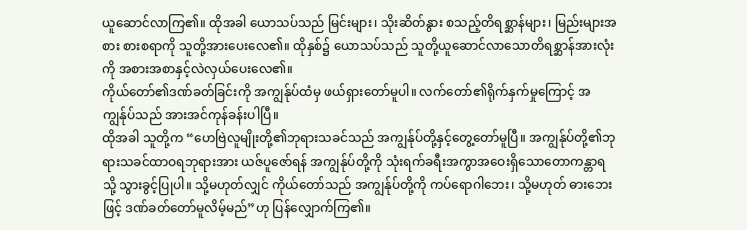ယူဆောင်လာကြ၏။ ထိုအခါ ယောသပ်သည် မြင်းများ၊ သိုးဆိတ်နွား စသည့်တိရစ္ဆာန်များ၊ မြည်းများအစား စားစရာကို သူတို့အားပေးလေ၏။ ထိုနှစ်၌ ယောသပ်သည် သူတို့ယူဆောင်လာသောတိရစ္ဆာန်အားလုံးကို အစားအစာနှင့်လဲလှယ်ပေးလေ၏။
ကိုယ်တော်၏ဒဏ်ခတ်ခြင်းကို အကျွန်ုပ်ထံမှ ဖယ်ရှားတော်မူပါ။ လက်တော်၏ရိုက်နှက်မှုကြောင့် အကျွန်ုပ်သည် အားအင်ကုန်ခန်းပါပြီ။
ထိုအခါ သူတို့က “ဟေဗြဲလူမျိုးတို့၏ဘုရားသခင်သည် အကျွန်ုပ်တို့နှင့်တွေ့တော်မူပြီ။ အကျွန်ုပ်တို့၏ဘုရားသခင်ထာဝရဘုရားအား ယဇ်ပူဇော်ရန် အကျွန်ုပ်တို့ကို သုံးရက်ခရီးအကွာအဝေးရှိသောတောကန္တာရသို့ သွားခွင့်ပြုပါ။ သို့မဟုတ်လျှင် ကိုယ်တော်သည် အကျွန်ုပ်တို့ကို ကပ်ရောဂါဘေး၊ သို့မဟုတ် ဓားဘေးဖြင့် ဒဏ်ခတ်တော်မူလိမ့်မည်”ဟု ပြန်လျှောက်ကြ၏။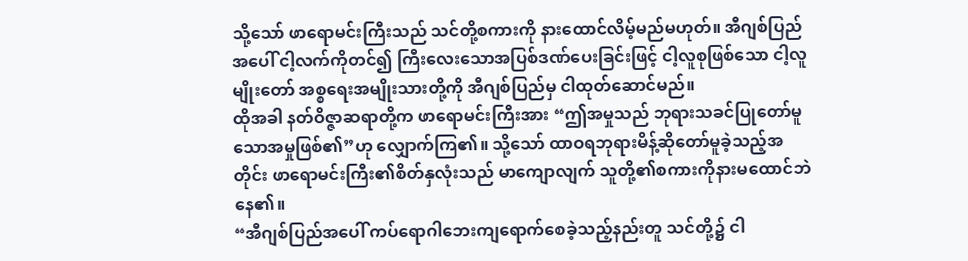သို့သော် ဖာရောမင်းကြီးသည် သင်တို့စကားကို နားထောင်လိမ့်မည်မဟုတ်။ အီဂျစ်ပြည်အပေါ် ငါ့လက်ကိုတင်၍ ကြီးလေးသောအပြစ်ဒဏ်ပေးခြင်းဖြင့် ငါ့လူစုဖြစ်သော ငါ့လူမျိုးတော် အစ္စရေးအမျိုးသားတို့ကို အီဂျစ်ပြည်မှ ငါထုတ်ဆောင်မည်။
ထိုအခါ နတ်ဝိဇ္ဇာဆရာတို့က ဖာရောမင်းကြီးအား “ဤအမှုသည် ဘုရားသခင်ပြုတော်မူသောအမှုဖြစ်၏”ဟု လျှောက်ကြ၏။ သို့သော် ထာဝရဘုရားမိန့်ဆိုတော်မူခဲ့သည့်အတိုင်း ဖာရောမင်းကြီး၏စိတ်နှလုံးသည် မာကျောလျက် သူတို့၏စကားကိုနားမထောင်ဘဲနေ၏။
“အီဂျစ်ပြည်အပေါ် ကပ်ရောဂါဘေးကျရောက်စေခဲ့သည့်နည်းတူ သင်တို့၌ ငါ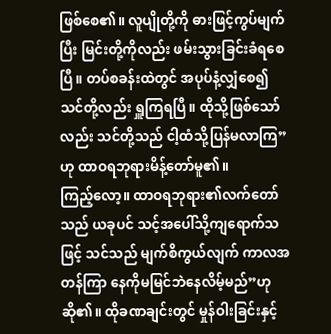ဖြစ်စေ၏။ လူပျိုတို့ကို ဓားဖြင့်ကွပ်မျက်ပြီး မြင်းတို့ကိုလည်း ဖမ်းသွားခြင်းခံရစေပြီ။ တပ်စခန်းထဲတွင် အပုပ်နံ့လျှံစေ၍ သင်တို့လည်း ရှူကြရပြီ။ ထိုသို့ဖြစ်သော်လည်း သင်တို့သည် ငါ့ထံသို့ပြန်မလာကြ”ဟု ထာဝရဘုရားမိန့်တော်မူ၏။
ကြည့်လော့။ ထာဝရဘုရား၏လက်တော်သည် ယခုပင် သင့်အပေါ်သို့ကျရောက်သဖြင့် သင်သည် မျက်စိကွယ်လျက် ကာလအတန်ကြာ နေကိုမမြင်ဘဲနေလိမ့်မည်”ဟု ဆို၏။ ထိုခဏချင်းတွင် မှုန်ဝါးခြင်းနှင့်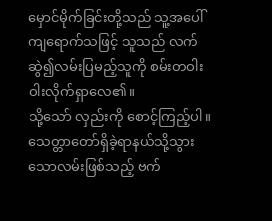မှောင်မိုက်ခြင်းတို့သည် သူ့အပေါ်ကျရောက်သဖြင့် သူသည် လက်ဆွဲ၍လမ်းပြမည့်သူကို စမ်းတဝါးဝါးလိုက်ရှာလေ၏။
သို့သော် လှည်းကို စောင့်ကြည့်ပါ။ သေတ္တာတော်ရှိခဲ့ရာနယ်သို့သွားသောလမ်းဖြစ်သည့် ဗက်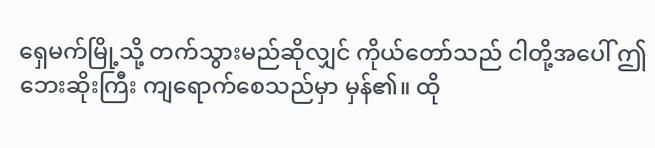ရှေမက်မြို့သို့ တက်သွားမည်ဆိုလျှင် ကိုယ်တော်သည် ငါတို့အပေါ် ဤဘေးဆိုးကြီး ကျရောက်စေသည်မှာ မှန်၏။ ထို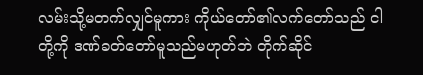လမ်းသို့မတက်လျှင်မူကား ကိုယ်တော်၏လက်တော်သည် ငါတို့ကို ဒဏ်ခတ်တော်မူသည်မဟုတ်ဘဲ တိုက်ဆိုင်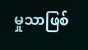မှုသာဖြစ်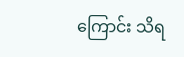ကြောင်း သိရ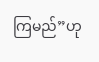ကြမည်”ဟု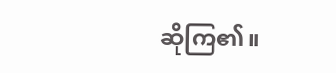ဆိုကြ၏။